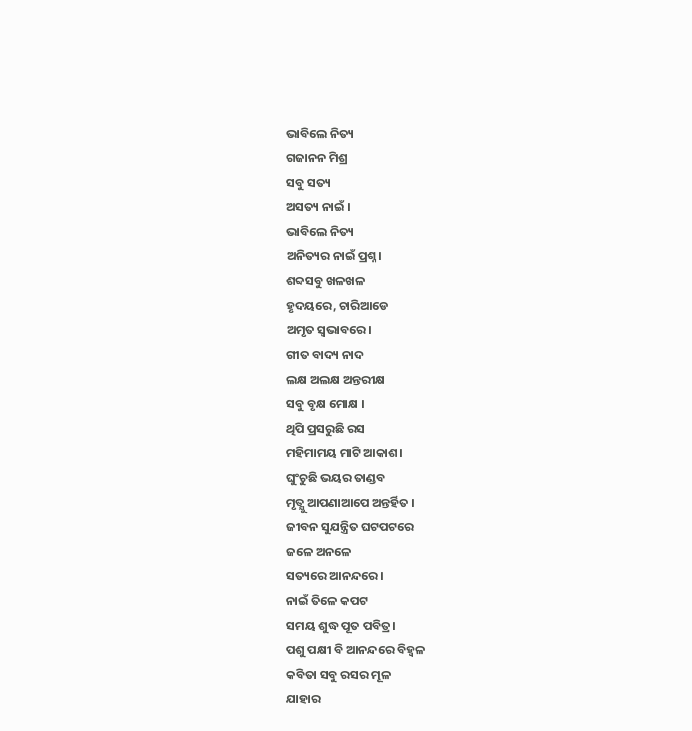ଭାବିଲେ ନିତ୍ୟ
ଗଜାନନ ମିଶ୍ର
ସବୁ ସତ୍ୟ
ଅସତ୍ୟ ନାଇଁ ।
ଭାବିଲେ ନିତ୍ୟ
ଅନିତ୍ୟର ନାଇଁ ପ୍ରଶ୍ନ।
ଶବ୍ଦସବୁ ଖଳଖଳ
ହୃଦୟରେ, ଚାରିଆଡେ
ଅମୃତ ସ୍ୱଭାବରେ।
ଗୀତ ବାଦ୍ୟ ନାଦ
ଲକ୍ଷ ଅଲକ୍ଷ ଅନ୍ତରୀକ୍ଷ
ସବୁ ବୃକ୍ଷ ମୋକ୍ଷ ।
ଥିପି ପ୍ରସରୁଛି ରସ
ମହିମାମୟ ମାଟି ଆକାଶ।
ଘୁଂଚୁଛି ଭୟର ତାଣ୍ଡବ
ମୃତ୍ଯୁ ଆପଣାଆପେ ଅନ୍ତର୍ହିତ ।
ଜୀବନ ସୁଯନ୍ତ୍ରିତ ଘଟପଟରେ
ଜଳେ ଅନଳେ
ସତ୍ୟରେ ଆନନ୍ଦରେ।
ନାଇଁ ତିଳେ କପଟ
ସମୟ ଶୁଦ୍ଧ ପୂତ ପବିତ୍ର।
ପଶୁ ପକ୍ଷୀ ବି ଆନନ୍ଦରେ ବିହ୍ୱଳ
କବିତା ସବୁ ରସର ମୂଳ
ଯାହାର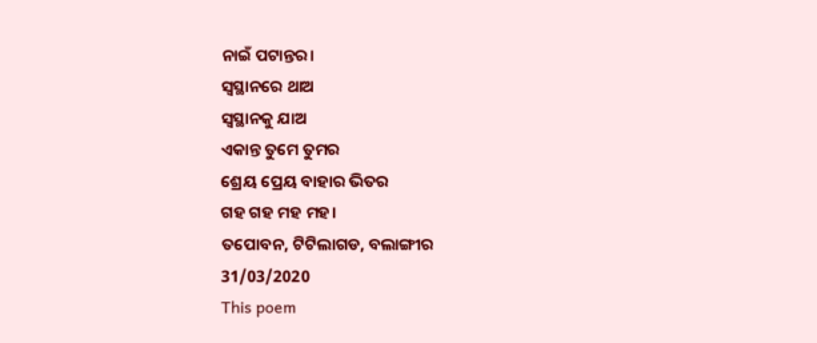ନାଇଁ ପଟାନ୍ତର।
ସ୍ୱସ୍ଥାନରେ ଥାଅ
ସ୍ୱସ୍ଥାନକୁ ଯାଅ
ଏକାନ୍ତ ତୁମେ ତୁମର
ଶ୍ରେୟ ପ୍ରେୟ ବାହାର ଭିତର
ଗହ ଗହ ମହ ମହ।
ତପୋବନ, ଟିଟିଲାଗଡ, ବଲାଙ୍ଗୀର
31/03/2020
This poem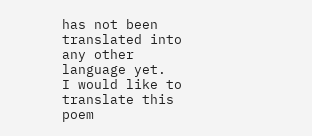has not been translated into any other language yet.
I would like to translate this poem